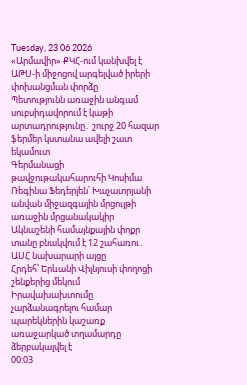Tuesday, 23 06 2026
«Արմավիր» ՔԿՀ-ում կանխվել է ԱԹՍ-ի միջոցով արգելված իրերի փոխանցման փորձը
Պետությունն առաջին անգամ սուբսիդավորում է կաթի արտադրությունը․ շուրջ 20 հազար ֆերմեր կստանա ավելի շատ եկամուտ
Գերմանացի թավջութակահարուհի Կոսիմա Ռեգինա Ֆեդերլեն՝ Խաչատրյանի անվան միջազգային մրցույթի առաջին մրցանակակիր
Ակնաշենի համայնքային փոքր տանը բնակվում է 12 շահառու․ ԱՍՀ նախարարի այցը
Հրդեհ՝ Երևանի Վիլնյուսի փողոցի շենքերից մեկում
Իրավախախտումը չարձանագրելու համար պարեկներին կաշառք առաջարկած տղամարդը ձերբակալվել է
00:03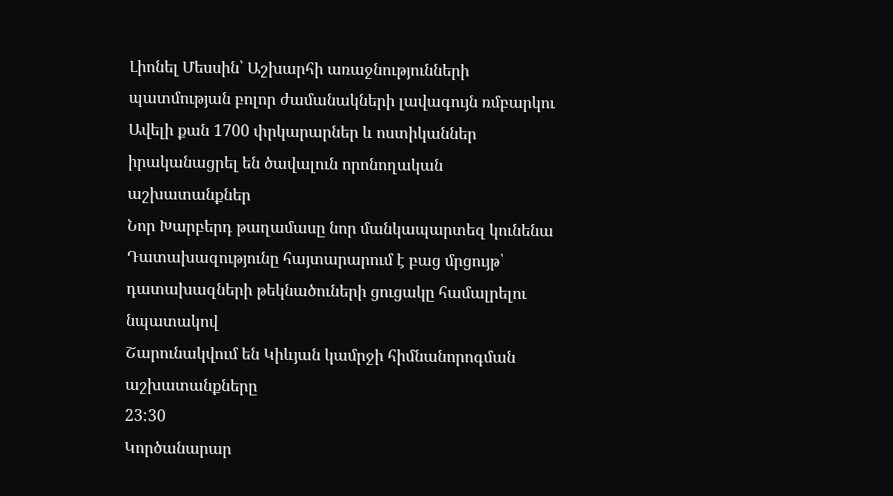Լիոնել Մեսսին՝ Աշխարհի առաջնությունների պատմության բոլոր ժամանակների լավագույն ռմբարկու
Ավելի քան 1700 փրկարարներ և ոստիկաններ իրականացրել են ծավալուն որոնողական աշխատանքներ
Նոր Խարբերդ թաղամասը նոր մանկապարտեզ կունենա
Դատախազությունը հայտարարում է բաց մրցույթ՝ դատախազների թեկնածուների ցուցակը համալրելու նպատակով
Շարունակվում են Կիևյան կամրջի հիմնանորոգման աշխատանքները
23:30
Կործանարար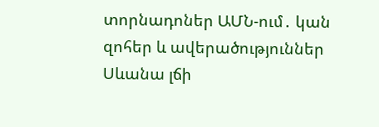տորնադոներ ԱՄՆ-ում․ կան զոհեր և ավերածություններ
Սևանա լճի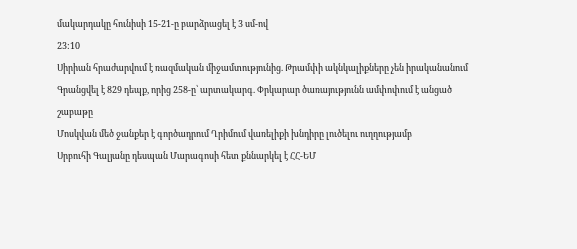մակարդակը հունիսի 15-21-ը բարձրացել է 3 սմ-ով
23:10
Սիրիան հրաժարվում է ռազմական միջամտությունից. Թրամփի ակնկալիքները չեն իրականանում
Գրանցվել է 829 դեպք, որից 258-ը՝ արտակարգ. Փրկարար ծառայությունն ամփոփում է անցած շաբաթը
Մոսկվան մեծ ջանքեր է գործադրում Ղրիմում վառելիքի խնդիրը լուծելու ուղղությամբ
Սրբուհի Գալյանը դեսպան Մարագոսի հետ քննարկել է ՀՀ-ԵՄ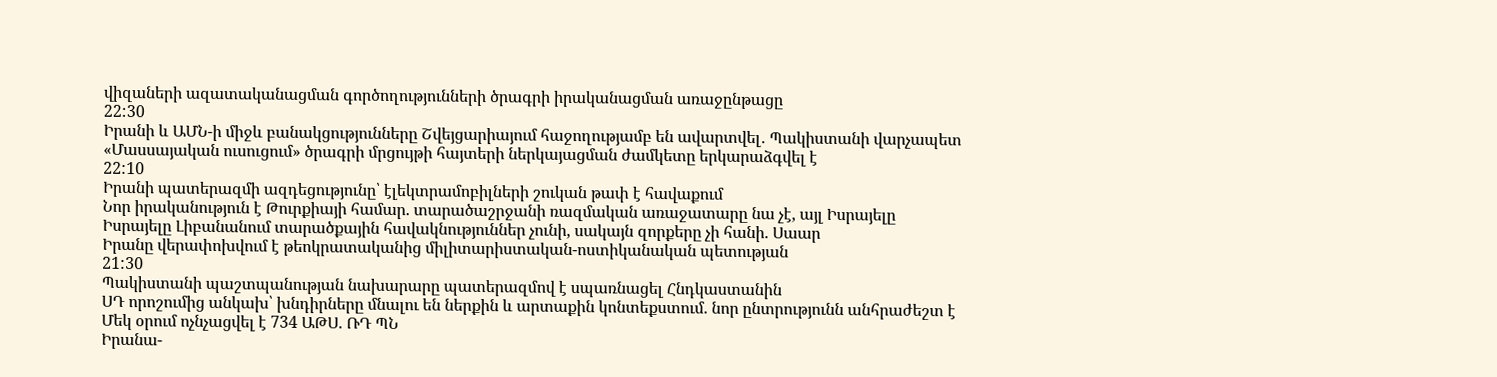վիզաների ազատականացման գործողությունների ծրագրի իրականացման առաջընթացը
22:30
Իրանի և ԱՄՆ-ի միջև բանակցությունները Շվեյցարիայում հաջողությամբ են ավարտվել․ Պակիստանի վարչապետ
«Մասսայական ուսուցում» ծրագրի մրցույթի հայտերի ներկայացման ժամկետը երկարաձգվել է
22:10
Իրանի պատերազմի ազդեցությունը՝ էլեկտրամոբիլների շուկան թափ է հավաքում
Նոր իրականություն է Թուրքիայի համար. տարածաշրջանի ռազմական առաջատարը նա չէ, այլ Իսրայելը
Իսրայելը Լիբանանում տարածքային հավակնություններ չունի, սակայն զորքերը չի հանի. Սաար
Իրանը վերափոխվում է թեոկրատականից միլիտարիստական-ոստիկանական պետության
21:30
Պակիստանի պաշտպանության նախարարը պատերազմով է սպառնացել Հնդկաստանին
ՍԴ որոշումից անկախ՝ խնդիրները մնալու են ներքին և արտաքին կոնտեքստում. նոր ընտրությունն անհրաժեշտ է
Մեկ օրում ոչնչացվել է 734 ԱԹՍ. ՌԴ ՊՆ
Իրանա-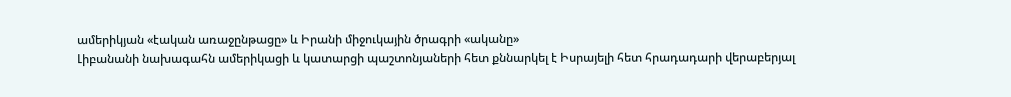ամերիկյան «էական առաջընթացը» և Իրանի միջուկային ծրագրի «ականը»
Լիբանանի նախագահն ամերիկացի և կատարցի պաշտոնյաների հետ քննարկել է Իսրայելի հետ հրադադարի վերաբերյալ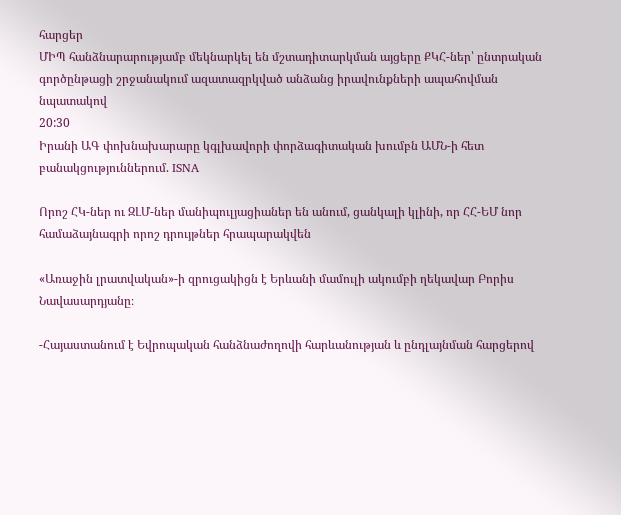հարցեր
ՄԻՊ հանձնարարությամբ մեկնարկել են մշտադիտարկման այցերը ՔԿՀ-ներ՝ ընտրական գործընթացի շրջանակում ազատազրկված անձանց իրավունքների ապահովման նպատակով
20:30
Իրանի ԱԳ փոխնախարարը կգլխավորի փորձագիտական խումբն ԱՄՆ-ի հետ բանակցություններում. ISNA

Որոշ ՀԿ-ներ ու ԶԼՄ-ներ մանիպուլյացիաներ են անում, ցանկալի կլինի, որ ՀՀ-ԵՄ նոր համաձայնագրի որոշ դրույթներ հրապարակվեն

«Առաջին լրատվական»-ի զրուցակիցն է Երևանի մամուլի ակումբի ղեկավար Բորիս Նավասարդյանը։

-Հայաստանում է Եվրոպական հանձնաժողովի հարևանության և ընդլայնման հարցերով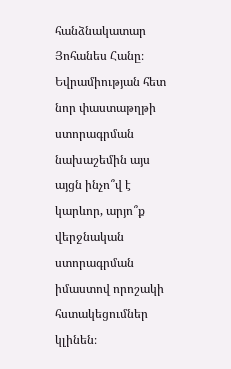հանձնակատար Յոհանես Հանը։ Եվրամիության հետ նոր փաստաթղթի ստորագրման նախաշեմին այս այցն ինչո՞վ է կարևոր, արյո՞ք վերջնական ստորագրման իմաստով որոշակի հստակեցումներ կլինեն։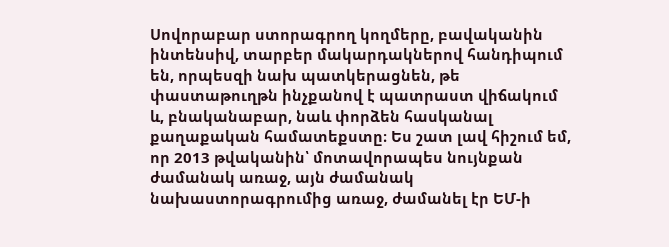Սովորաբար ստորագրող կողմերը, բավականին ինտենսիվ, տարբեր մակարդակներով հանդիպում են, որպեսզի նախ պատկերացնեն, թե փաստաթուղթն ինչքանով է պատրաստ վիճակում և, բնականաբար, նաև փորձեն հասկանալ քաղաքական համատեքստը։ Ես շատ լավ հիշում եմ, որ 2013 թվականին՝ մոտավորապես նույնքան ժամանակ առաջ, այն ժամանակ նախաստորագրումից առաջ, ժամանել էր ԵՄ-ի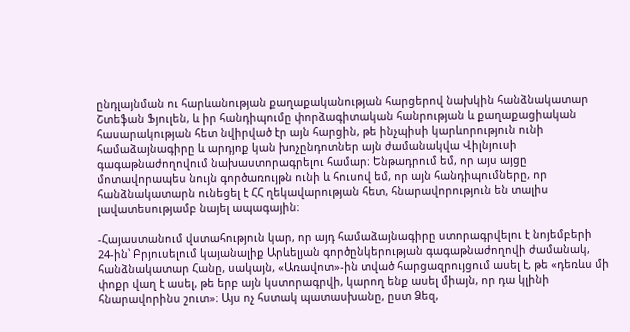ընդլայնման ու հարևանության քաղաքականության հարցերով նախկին հանձնակատար Շտեֆան Ֆյուլեն, և իր հանդիպումը փորձագիտական հանրության և քաղաքացիական հասարակության հետ նվիրված էր այն հարցին, թե ինչպիսի կարևորություն ունի համաձայնագիրը և արդյոք կան խոչընդոտներ այն ժամանակվա Վիլնյուսի գագաթնաժողովում նախաստորագրելու համար։ Ենթադրում եմ, որ այս այցը մոտավորապես նույն գործառույթն ունի և հուսով եմ, որ այն հանդիպումները, որ հանձնակատարն ունեցել է ՀՀ ղեկավարության հետ, հնարավորություն են տալիս լավատեսությամբ նայել ապագային։

-Հայաստանում վստահություն կար, որ այդ համաձայնագիրը ստորագրվելու է նոյեմբերի 24-ին՝ Բրյուսելում կայանալիք Արևելյան գործընկերության գագաթնաժողովի ժամանակ, հանձնակատար Հանը, սակայն, «Առավոտ»-ին տված հարցազրույցում ասել է, թե «դեռևս մի փոքր վաղ է ասել, թե երբ այն կստորագրվի, կարող ենք ասել միայն, որ դա կլինի հնարավորինս շուտ»։ Այս ոչ հստակ պատասխանը, ըստ Ձեզ,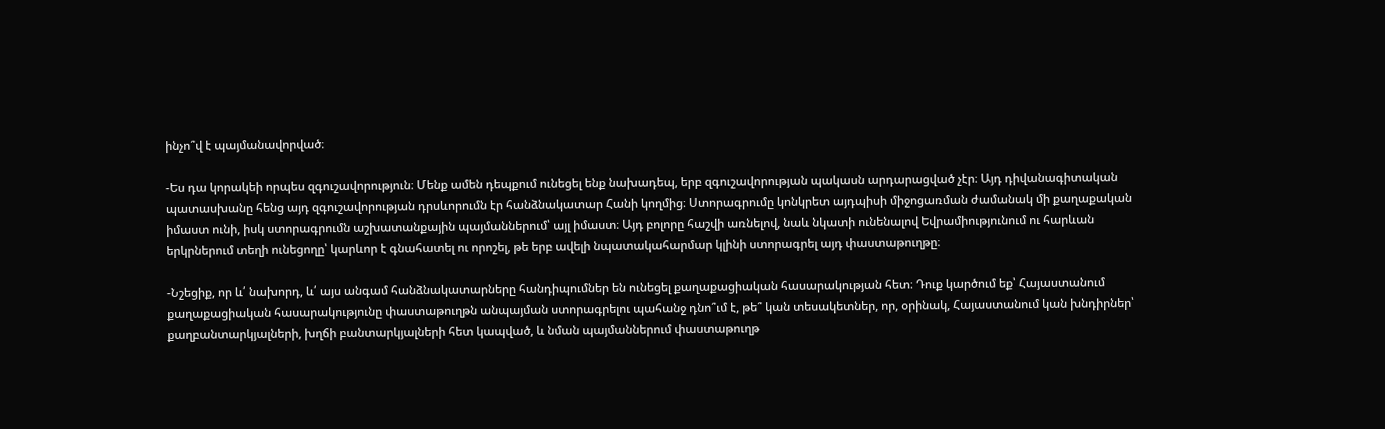ինչո՞վ է պայմանավորված։

-Ես դա կորակեի որպես զգուշավորություն։ Մենք ամեն դեպքում ունեցել ենք նախադեպ, երբ զգուշավորության պակասն արդարացված չէր։ Այդ դիվանագիտական պատասխանը հենց այդ զգուշավորության դրսևորումն էր հանձնակատար Հանի կողմից։ Ստորագրումը կոնկրետ այդպիսի միջոցառման ժամանակ մի քաղաքական իմաստ ունի, իսկ ստորագրումն աշխատանքային պայմաններում՝ այլ իմաստ։ Այդ բոլորը հաշվի առնելով, նաև նկատի ունենալով Եվրամիությունում ու հարևան երկրներում տեղի ունեցողը՝ կարևոր է գնահատել ու որոշել, թե երբ ավելի նպատակահարմար կլինի ստորագրել այդ փաստաթուղթը։

-Նշեցիք, որ և՛ նախորդ, և՛ այս անգամ հանձնակատարները հանդիպումներ են ունեցել քաղաքացիական հասարակության հետ։ Դուք կարծում եք՝ Հայաստանում քաղաքացիական հասարակությունը փաստաթուղթն անպայման ստորագրելու պահանջ դնո՞ւմ է, թե՞ կան տեսակետներ, որ, օրինակ, Հայաստանում կան խնդիրներ՝ քաղբանտարկյալների, խղճի բանտարկյալների հետ կապված, և նման պայմաններում փաստաթուղթ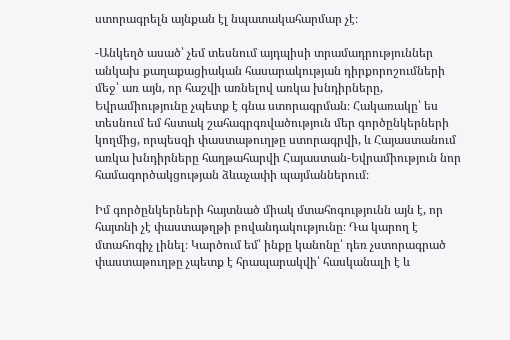ստորագրելն այնքան էլ նպատակահարմար չէ։

-Անկեղծ ասած՝ չեմ տեսնում այդպիսի տրամադրություններ անկախ քաղաքացիական հասարակության դիրքորոշումների մեջ՝ առ այն, որ հաշվի առնելով առկա խնդիրները, Եվրամիությունը չպետք է գնա ստորագրման։ Հակառակը՝ ես տեսնում եմ հստակ շահագրգռվածություն մեր գործընկերների կողմից, որպեսզի փաստաթուղթը ստորագրվի, և Հայաստանում առկա խնդիրները հաղթահարվի Հայաստան-Եվրամիություն նոր համագործակցության ձևաչափի պայմաններում։

Իմ գործընկերների հայտնած միակ մտահոգությունն այն է, որ հայտնի չէ փաստաթղթի բովանդակությունը։ Դա կարող է մտահոգիչ լինել։ Կարծում եմ՝ ինքը կանոնը՝ դեռ չստորագրած փաստաթուղթը չպետք է հրապարակվի՝ հասկանալի է և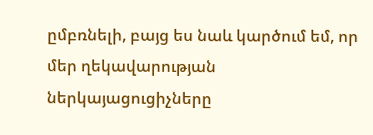ըմբռնելի, բայց ես նաև կարծում եմ, որ մեր ղեկավարության ներկայացուցիչները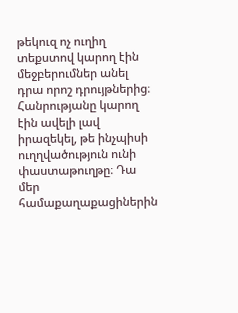թեկուզ ոչ ուղիղ տեքստով կարող էին մեջբերումներ անել դրա որոշ դրույթներից։ Հանրությանը կարող էին ավելի լավ իրազեկել, թե ինչպիսի ուղղվածություն ունի փաստաթուղթը։ Դա մեր համաքաղաքացիներին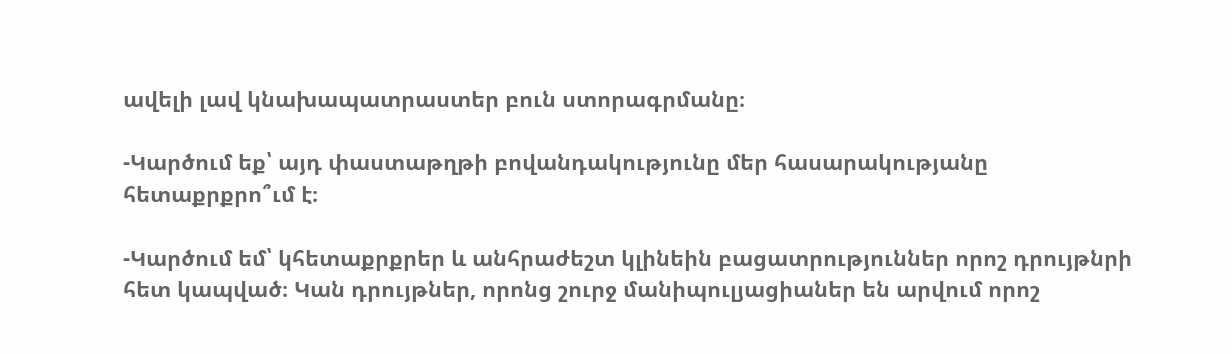ավելի լավ կնախապատրաստեր բուն ստորագրմանը։

-Կարծում եք՝ այդ փաստաթղթի բովանդակությունը մեր հասարակությանը հետաքրքրո՞ւմ է։

-Կարծում եմ՝ կհետաքրքրեր և անհրաժեշտ կլինեին բացատրություններ որոշ դրույթնրի հետ կապված։ Կան դրույթներ, որոնց շուրջ մանիպուլյացիաներ են արվում որոշ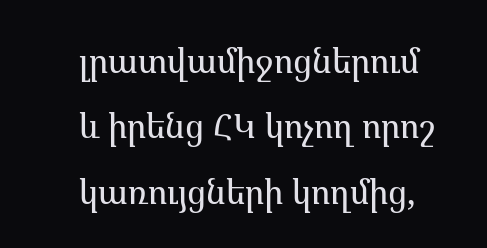լրատվամիջոցներում և իրենց ՀԿ կոչող որոշ կառույցների կողմից,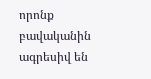որոնք բավականին ագրեսիվ են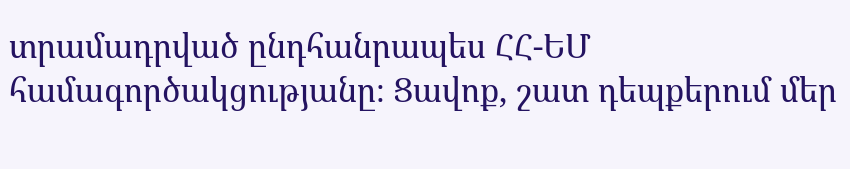տրամադրված ընդհանրապես ՀՀ-ԵՄ համագործակցությանը։ Ցավոք, շատ դեպքերում մեր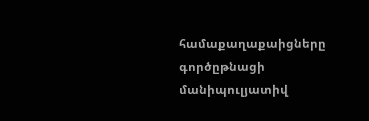համաքաղաքաիցները գործըթնացի մանիպուլյատիվ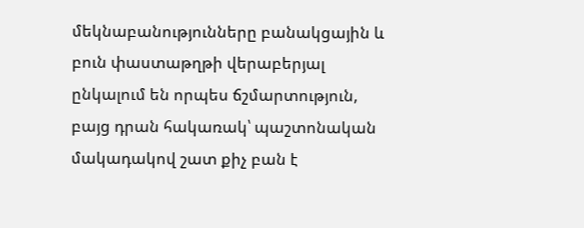մեկնաբանությունները բանակցային և բուն փաստաթղթի վերաբերյալ ընկալում են որպես ճշմարտություն, բայց դրան հակառակ՝ պաշտոնական մակադակով շատ քիչ բան է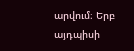արվում։ Երբ այդպիսի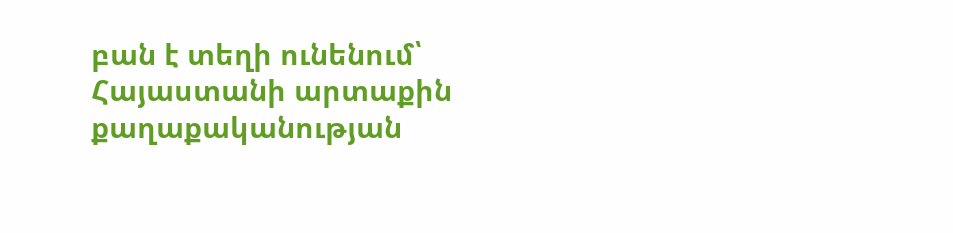բան է տեղի ունենում՝ Հայաստանի արտաքին քաղաքականության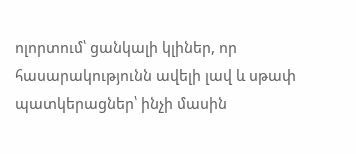ոլորտում՝ ցանկալի կլիներ, որ հասարակությունն ավելի լավ և սթափ պատկերացներ՝ ինչի մասին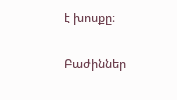է խոսքը։

Բաժիններ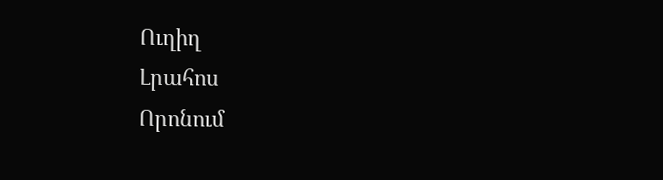Ուղիղ
Լրահոս
Որոնում